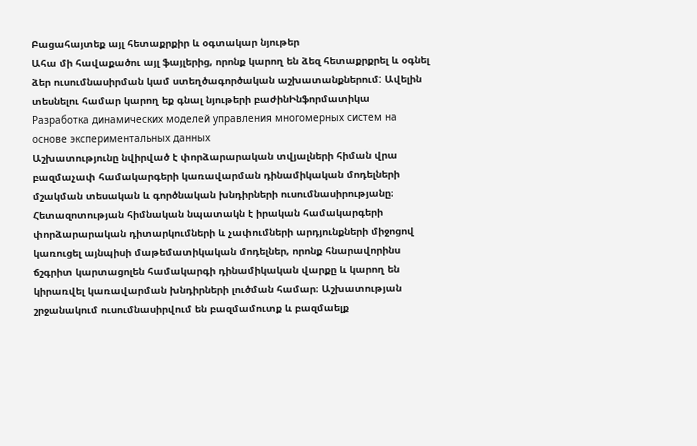Բացահայտեք այլ հետաքրքիր և օգտակար նյութեր
Ահա մի հավաքածու այլ ֆայլերից, որոնք կարող են ձեզ հետաքրքրել և օգնել ձեր ուսումնասիրման կամ ստեղծագործական աշխատանքներում: Ավելին տեսնելու համար կարող եք գնալ նյութերի բաժինԻնֆորմատիկա
Разработка динамических моделей управления многомерных систем на основе экспериментальных данных
Աշխատությունը նվիրված է փորձարարական տվյալների հիման վրա բազմաչափ համակարգերի կառավարման դինամիկական մոդելների մշակման տեսական և գործնական խնդիրների ուսումնասիրությանը։ Հետազոտության հիմնական նպատակն է իրական համակարգերի փորձարարական դիտարկումների և չափումների արդյունքների միջոցով կառուցել այնպիսի մաթեմատիկական մոդելներ, որոնք հնարավորինս ճշգրիտ կարտացոլեն համակարգի դինամիկական վարքը և կարող են կիրառվել կառավարման խնդիրների լուծման համար։ Աշխատության շրջանակում ուսումնասիրվում են բազմամուտք և բազմաելք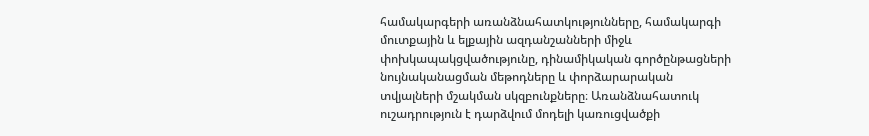համակարգերի առանձնահատկությունները, համակարգի մուտքային և ելքային ազդանշանների միջև փոխկապակցվածությունը, դինամիկական գործընթացների նույնականացման մեթոդները և փորձարարական տվյալների մշակման սկզբունքները։ Առանձնահատուկ ուշադրություն է դարձվում մոդելի կառուցվածքի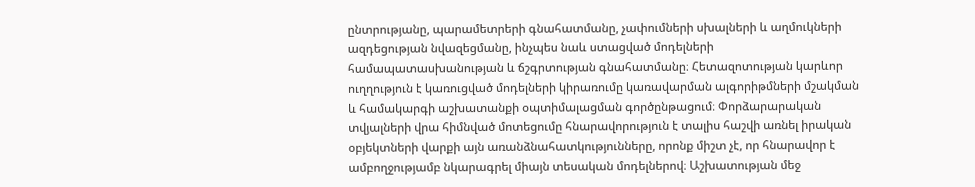ընտրությանը, պարամետրերի գնահատմանը, չափումների սխալների և աղմուկների ազդեցության նվազեցմանը, ինչպես նաև ստացված մոդելների համապատասխանության և ճշգրտության գնահատմանը։ Հետազոտության կարևոր ուղղություն է կառուցված մոդելների կիրառումը կառավարման ալգորիթմների մշակման և համակարգի աշխատանքի օպտիմալացման գործընթացում։ Փորձարարական տվյալների վրա հիմնված մոտեցումը հնարավորություն է տալիս հաշվի առնել իրական օբյեկտների վարքի այն առանձնահատկությունները, որոնք միշտ չէ, որ հնարավոր է ամբողջությամբ նկարագրել միայն տեսական մոդելներով։ Աշխատության մեջ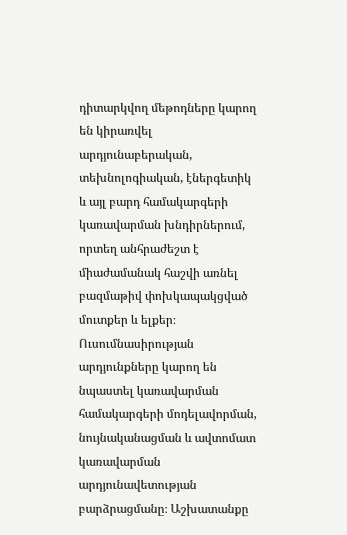դիտարկվող մեթոդները կարող են կիրառվել արդյունաբերական, տեխնոլոգիական, էներգետիկ և այլ բարդ համակարգերի կառավարման խնդիրներում, որտեղ անհրաժեշտ է միաժամանակ հաշվի առնել բազմաթիվ փոխկապակցված մուտքեր և ելքեր։ Ուսումնասիրության արդյունքները կարող են նպաստել կառավարման համակարգերի մոդելավորման, նույնականացման և ավտոմատ կառավարման արդյունավետության բարձրացմանը։ Աշխատանքը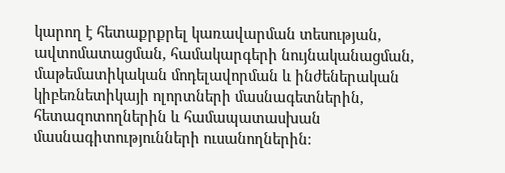կարող է հետաքրքրել կառավարման տեսության, ավտոմատացման, համակարգերի նույնականացման, մաթեմատիկական մոդելավորման և ինժեներական կիբեռնետիկայի ոլորտների մասնագետներին, հետազոտողներին և համապատասխան մասնագիտությունների ուսանողներին։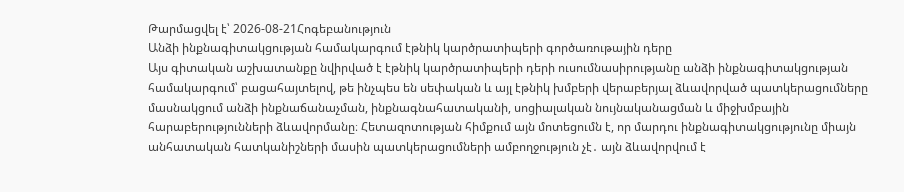Թարմացվել է՝ 2026-08-21Հոգեբանություն
Անձի ինքնագիտակցության համակարգում էթնիկ կարծրատիպերի գործառութային դերը
Այս գիտական աշխատանքը նվիրված է էթնիկ կարծրատիպերի դերի ուսումնասիրությանը անձի ինքնագիտակցության համակարգում՝ բացահայտելով, թե ինչպես են սեփական և այլ էթնիկ խմբերի վերաբերյալ ձևավորված պատկերացումները մասնակցում անձի ինքնաճանաչման, ինքնագնահատականի, սոցիալական նույնականացման և միջխմբային հարաբերությունների ձևավորմանը։ Հետազոտության հիմքում այն մոտեցումն է, որ մարդու ինքնագիտակցությունը միայն անհատական հատկանիշների մասին պատկերացումների ամբողջություն չէ․ այն ձևավորվում է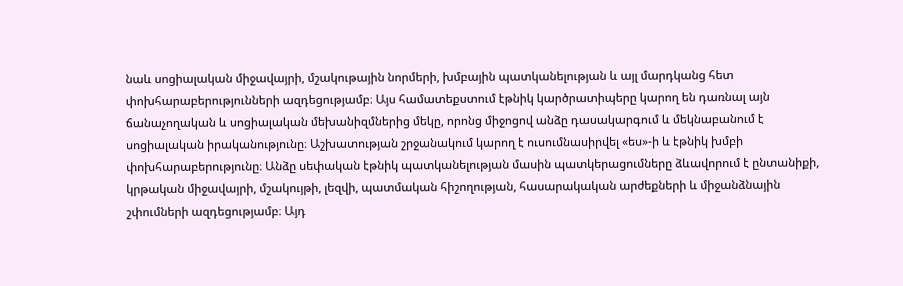նաև սոցիալական միջավայրի, մշակութային նորմերի, խմբային պատկանելության և այլ մարդկանց հետ փոխհարաբերությունների ազդեցությամբ։ Այս համատեքստում էթնիկ կարծրատիպերը կարող են դառնալ այն ճանաչողական և սոցիալական մեխանիզմներից մեկը, որոնց միջոցով անձը դասակարգում և մեկնաբանում է սոցիալական իրականությունը։ Աշխատության շրջանակում կարող է ուսումնասիրվել «ես»-ի և էթնիկ խմբի փոխհարաբերությունը։ Անձը սեփական էթնիկ պատկանելության մասին պատկերացումները ձևավորում է ընտանիքի, կրթական միջավայրի, մշակույթի, լեզվի, պատմական հիշողության, հասարակական արժեքների և միջանձնային շփումների ազդեցությամբ։ Այդ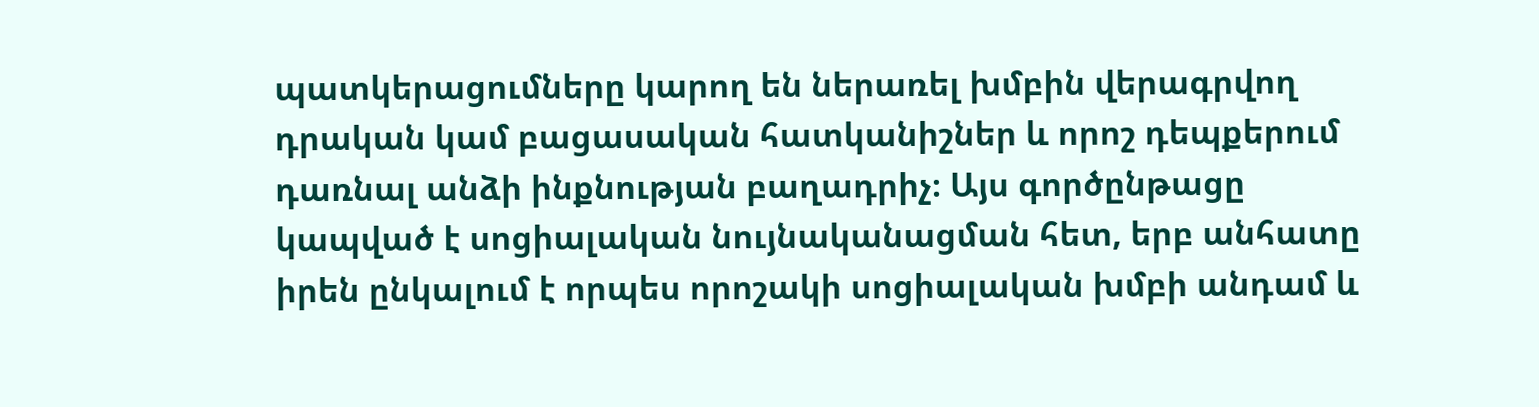պատկերացումները կարող են ներառել խմբին վերագրվող դրական կամ բացասական հատկանիշներ և որոշ դեպքերում դառնալ անձի ինքնության բաղադրիչ։ Այս գործընթացը կապված է սոցիալական նույնականացման հետ, երբ անհատը իրեն ընկալում է որպես որոշակի սոցիալական խմբի անդամ և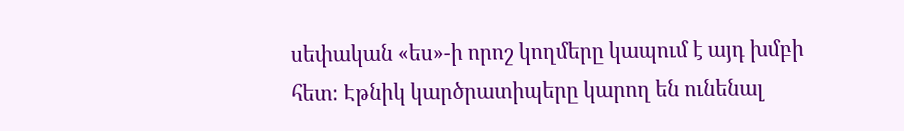սեփական «ես»-ի որոշ կողմերը կապում է այդ խմբի հետ։ Էթնիկ կարծրատիպերը կարող են ունենալ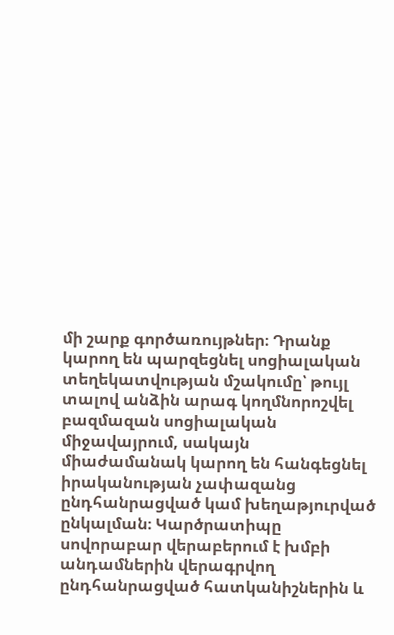մի շարք գործառույթներ։ Դրանք կարող են պարզեցնել սոցիալական տեղեկատվության մշակումը՝ թույլ տալով անձին արագ կողմնորոշվել բազմազան սոցիալական միջավայրում, սակայն միաժամանակ կարող են հանգեցնել իրականության չափազանց ընդհանրացված կամ խեղաթյուրված ընկալման։ Կարծրատիպը սովորաբար վերաբերում է խմբի անդամներին վերագրվող ընդհանրացված հատկանիշներին և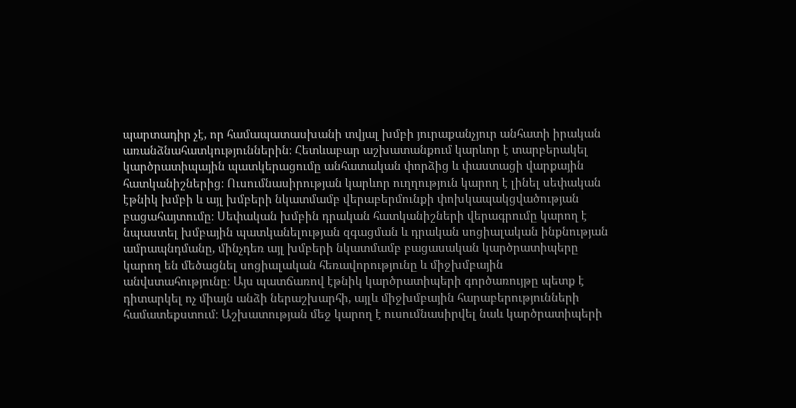պարտադիր չէ, որ համապատասխանի տվյալ խմբի յուրաքանչյուր անհատի իրական առանձնահատկություններին։ Հետևաբար աշխատանքում կարևոր է տարբերակել կարծրատիպային պատկերացումը անհատական փորձից և փաստացի վարքային հատկանիշներից։ Ուսումնասիրության կարևոր ուղղություն կարող է լինել սեփական էթնիկ խմբի և այլ խմբերի նկատմամբ վերաբերմունքի փոխկապակցվածության բացահայտումը։ Սեփական խմբին դրական հատկանիշների վերագրումը կարող է նպաստել խմբային պատկանելության զգացման և դրական սոցիալական ինքնության ամրապնդմանը, մինչդեռ այլ խմբերի նկատմամբ բացասական կարծրատիպերը կարող են մեծացնել սոցիալական հեռավորությունը և միջխմբային անվստահությունը։ Այս պատճառով էթնիկ կարծրատիպերի գործառույթը պետք է դիտարկել ոչ միայն անձի ներաշխարհի, այլև միջխմբային հարաբերությունների համատեքստում։ Աշխատության մեջ կարող է ուսումնասիրվել նաև կարծրատիպերի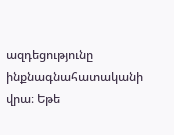ազդեցությունը ինքնագնահատականի վրա։ Եթե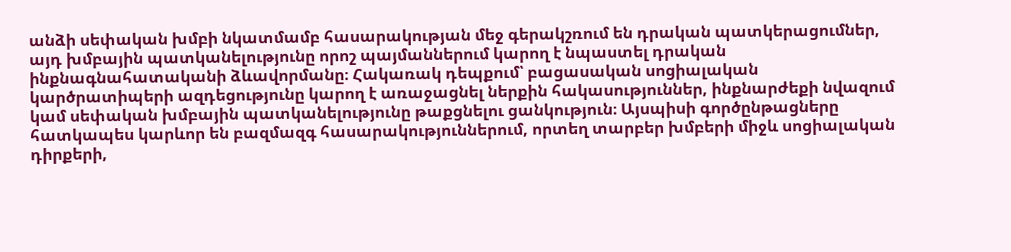անձի սեփական խմբի նկատմամբ հասարակության մեջ գերակշռում են դրական պատկերացումներ, այդ խմբային պատկանելությունը որոշ պայմաններում կարող է նպաստել դրական ինքնագնահատականի ձևավորմանը։ Հակառակ դեպքում՝ բացասական սոցիալական կարծրատիպերի ազդեցությունը կարող է առաջացնել ներքին հակասություններ, ինքնարժեքի նվազում կամ սեփական խմբային պատկանելությունը թաքցնելու ցանկություն։ Այսպիսի գործընթացները հատկապես կարևոր են բազմազգ հասարակություններում, որտեղ տարբեր խմբերի միջև սոցիալական դիրքերի,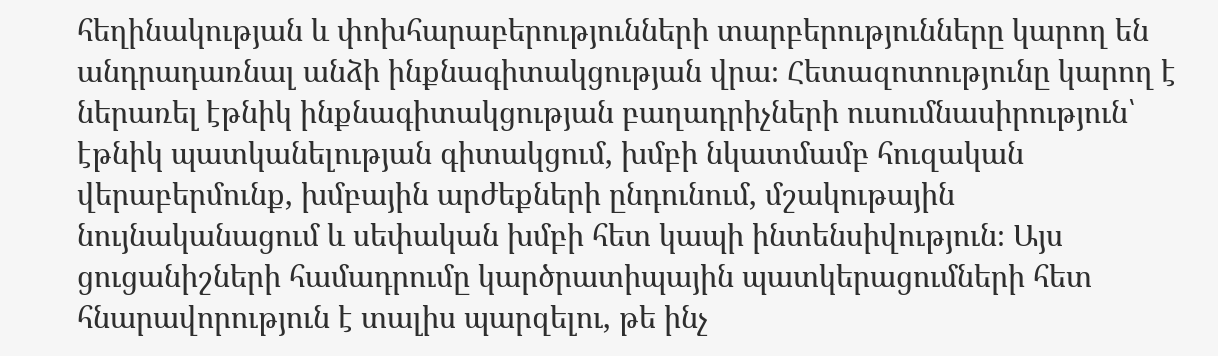հեղինակության և փոխհարաբերությունների տարբերությունները կարող են անդրադառնալ անձի ինքնագիտակցության վրա։ Հետազոտությունը կարող է ներառել էթնիկ ինքնագիտակցության բաղադրիչների ուսումնասիրություն՝ էթնիկ պատկանելության գիտակցում, խմբի նկատմամբ հուզական վերաբերմունք, խմբային արժեքների ընդունում, մշակութային նույնականացում և սեփական խմբի հետ կապի ինտենսիվություն։ Այս ցուցանիշների համադրումը կարծրատիպային պատկերացումների հետ հնարավորություն է տալիս պարզելու, թե ինչ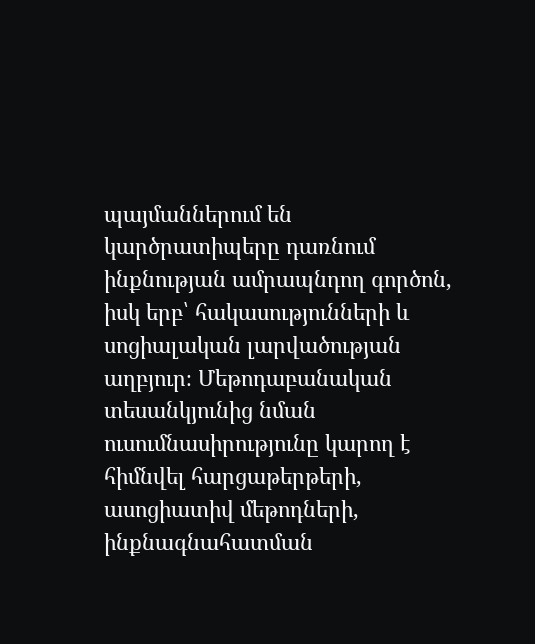պայմաններում են կարծրատիպերը դառնում ինքնության ամրապնդող գործոն, իսկ երբ՝ հակասությունների և սոցիալական լարվածության աղբյուր։ Մեթոդաբանական տեսանկյունից նման ուսումնասիրությունը կարող է հիմնվել հարցաթերթերի, ասոցիատիվ մեթոդների, ինքնագնահատման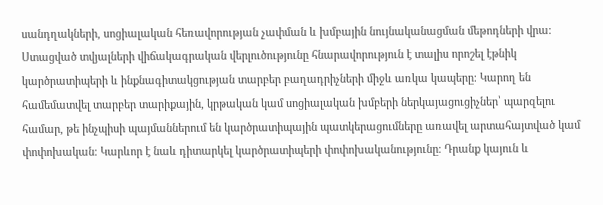սանդղակների, սոցիալական հեռավորության չափման և խմբային նույնականացման մեթոդների վրա։ Ստացված տվյալների վիճակագրական վերլուծությունը հնարավորություն է տալիս որոշել էթնիկ կարծրատիպերի և ինքնագիտակցության տարբեր բաղադրիչների միջև առկա կապերը։ Կարող են համեմատվել տարբեր տարիքային, կրթական կամ սոցիալական խմբերի ներկայացուցիչներ՝ պարզելու համար, թե ինչպիսի պայմաններում են կարծրատիպային պատկերացումները առավել արտահայտված կամ փոփոխական։ Կարևոր է նաև դիտարկել կարծրատիպերի փոփոխականությունը։ Դրանք կայուն և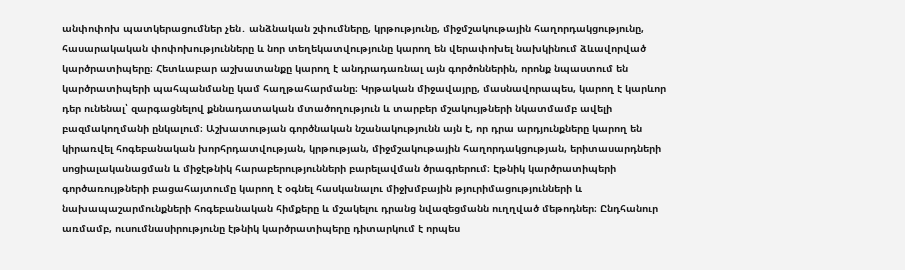անփոփոխ պատկերացումներ չեն․ անձնական շփումները, կրթությունը, միջմշակութային հաղորդակցությունը, հասարակական փոփոխությունները և նոր տեղեկատվությունը կարող են վերափոխել նախկինում ձևավորված կարծրատիպերը։ Հետևաբար աշխատանքը կարող է անդրադառնալ այն գործոններին, որոնք նպաստում են կարծրատիպերի պահպանմանը կամ հաղթահարմանը։ Կրթական միջավայրը, մասնավորապես, կարող է կարևոր դեր ունենալ՝ զարգացնելով քննադատական մտածողություն և տարբեր մշակույթների նկատմամբ ավելի բազմակողմանի ընկալում։ Աշխատության գործնական նշանակությունն այն է, որ դրա արդյունքները կարող են կիրառվել հոգեբանական խորհրդատվության, կրթության, միջմշակութային հաղորդակցության, երիտասարդների սոցիալականացման և միջէթնիկ հարաբերությունների բարելավման ծրագրերում։ Էթնիկ կարծրատիպերի գործառույթների բացահայտումը կարող է օգնել հասկանալու միջխմբային թյուրիմացությունների և նախապաշարմունքների հոգեբանական հիմքերը և մշակելու դրանց նվազեցմանն ուղղված մեթոդներ։ Ընդհանուր առմամբ, ուսումնասիրությունը էթնիկ կարծրատիպերը դիտարկում է որպես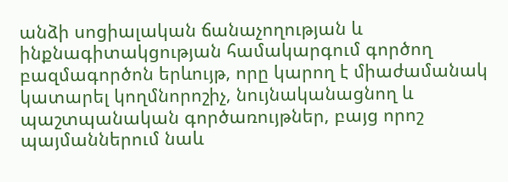անձի սոցիալական ճանաչողության և ինքնագիտակցության համակարգում գործող բազմագործոն երևույթ, որը կարող է միաժամանակ կատարել կողմնորոշիչ, նույնականացնող և պաշտպանական գործառույթներ, բայց որոշ պայմաններում նաև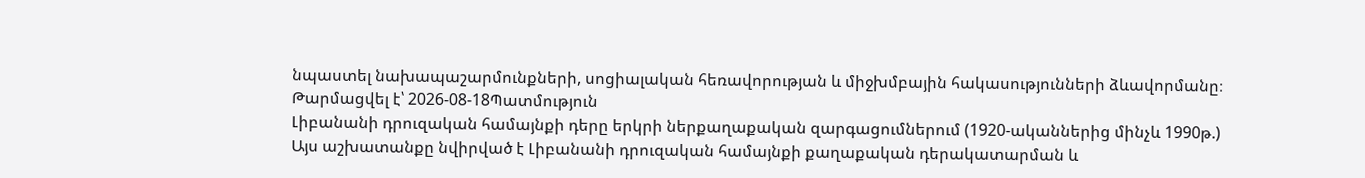նպաստել նախապաշարմունքների, սոցիալական հեռավորության և միջխմբային հակասությունների ձևավորմանը։
Թարմացվել է՝ 2026-08-18Պատմություն
Լիբանանի դրուզական համայնքի դերը երկրի ներքաղաքական զարգացումներում (1920-ականներից մինչև 1990թ.)
Այս աշխատանքը նվիրված է Լիբանանի դրուզական համայնքի քաղաքական դերակատարման և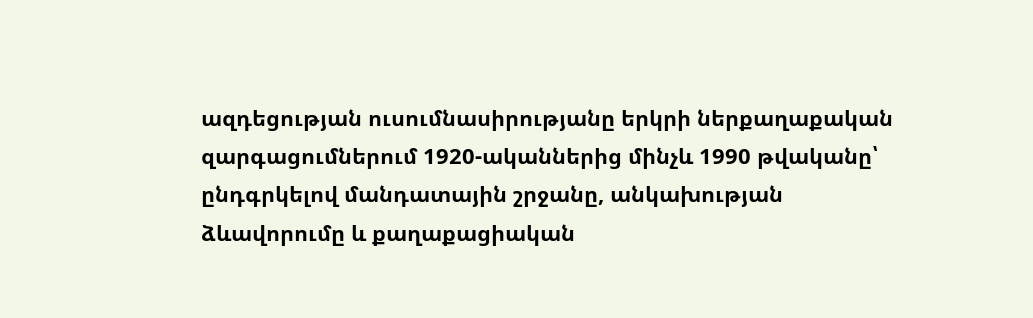ազդեցության ուսումնասիրությանը երկրի ներքաղաքական զարգացումներում 1920-ականներից մինչև 1990 թվականը՝ ընդգրկելով մանդատային շրջանը, անկախության ձևավորումը և քաղաքացիական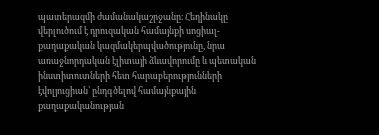պատերազմի ժամանակաշրջանը։ Հեղինակը վերլուծում է դրուզական համայնքի սոցիալ-քաղաքական կազմակերպվածությունը, նրա առաջնորդական էլիտայի ձևավորումը և պետական ինստիտուտների հետ հարաբերությունների էվոլյուցիան՝ ընդգծելով համայնքային քաղաքականության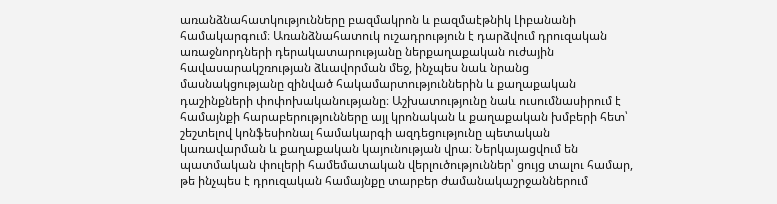առանձնահատկությունները բազմակրոն և բազմաէթնիկ Լիբանանի համակարգում։ Առանձնահատուկ ուշադրություն է դարձվում դրուզական առաջնորդների դերակատարությանը ներքաղաքական ուժային հավասարակշռության ձևավորման մեջ, ինչպես նաև նրանց մասնակցությանը զինված հակամարտություններին և քաղաքական դաշինքների փոփոխականությանը։ Աշխատությունը նաև ուսումնասիրում է համայնքի հարաբերությունները այլ կրոնական և քաղաքական խմբերի հետ՝ շեշտելով կոնֆեսիոնալ համակարգի ազդեցությունը պետական կառավարման և քաղաքական կայունության վրա։ Ներկայացվում են պատմական փուլերի համեմատական վերլուծություններ՝ ցույց տալու համար, թե ինչպես է դրուզական համայնքը տարբեր ժամանակաշրջաններում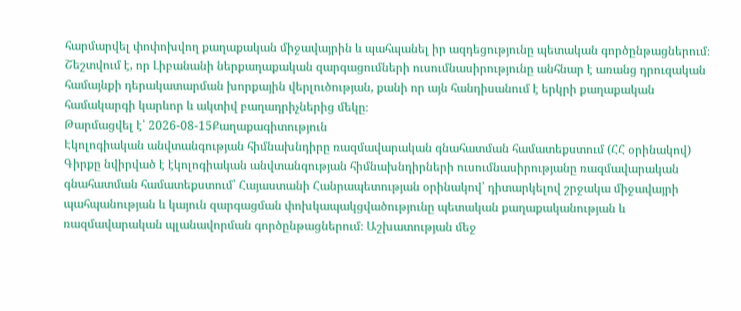հարմարվել փոփոխվող քաղաքական միջավայրին և պահպանել իր ազդեցությունը պետական գործընթացներում։ Շեշտվում է, որ Լիբանանի ներքաղաքական զարգացումների ուսումնասիրությունը անհնար է առանց դրուզական համայնքի դերակատարման խորքային վերլուծության, քանի որ այն հանդիսանում է երկրի քաղաքական համակարգի կարևոր և ակտիվ բաղադրիչներից մեկը։
Թարմացվել է՝ 2026-08-15Քաղաքագիտություն
Էկոլոգիական անվտանգության հիմնախնդիրը ռազմավարական գնահատման համատեքստում (ՀՀ օրինակով)
Գիրքը նվիրված է էկոլոգիական անվտանգության հիմնախնդիրների ուսումնասիրությանը ռազմավարական գնահատման համատեքստում՝ Հայաստանի Հանրապետության օրինակով՝ դիտարկելով շրջակա միջավայրի պահպանության և կայուն զարգացման փոխկապակցվածությունը պետական քաղաքականության և ռազմավարական պլանավորման գործընթացներում։ Աշխատության մեջ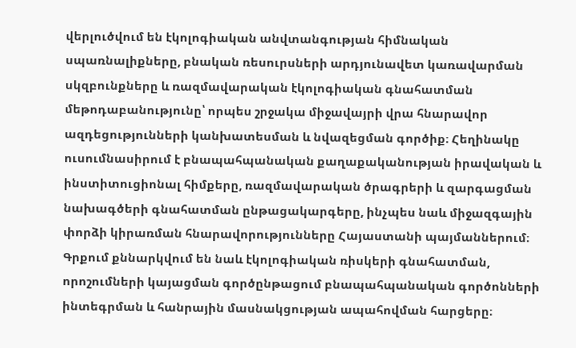վերլուծվում են էկոլոգիական անվտանգության հիմնական սպառնալիքները, բնական ռեսուրսների արդյունավետ կառավարման սկզբունքները և ռազմավարական էկոլոգիական գնահատման մեթոդաբանությունը՝ որպես շրջակա միջավայրի վրա հնարավոր ազդեցությունների կանխատեսման և նվազեցման գործիք։ Հեղինակը ուսումնասիրում է բնապահպանական քաղաքականության իրավական և ինստիտուցիոնալ հիմքերը, ռազմավարական ծրագրերի և զարգացման նախագծերի գնահատման ընթացակարգերը, ինչպես նաև միջազգային փորձի կիրառման հնարավորությունները Հայաստանի պայմաններում։ Գրքում քննարկվում են նաև էկոլոգիական ռիսկերի գնահատման, որոշումների կայացման գործընթացում բնապահպանական գործոնների ինտեգրման և հանրային մասնակցության ապահովման հարցերը։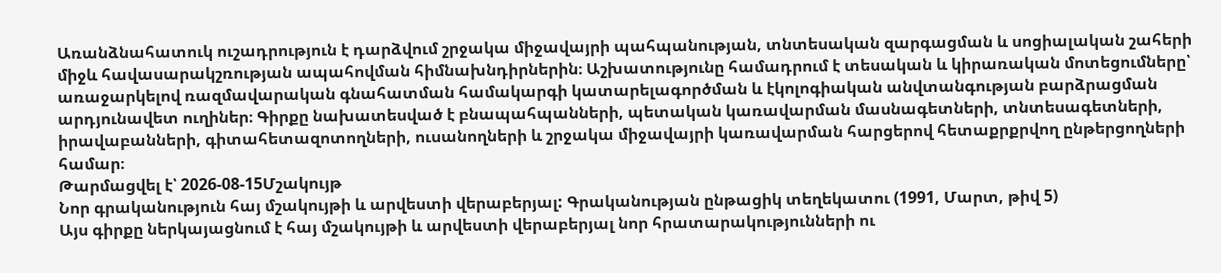Առանձնահատուկ ուշադրություն է դարձվում շրջակա միջավայրի պահպանության, տնտեսական զարգացման և սոցիալական շահերի միջև հավասարակշռության ապահովման հիմնախնդիրներին։ Աշխատությունը համադրում է տեսական և կիրառական մոտեցումները՝ առաջարկելով ռազմավարական գնահատման համակարգի կատարելագործման և էկոլոգիական անվտանգության բարձրացման արդյունավետ ուղիներ։ Գիրքը նախատեսված է բնապահպանների, պետական կառավարման մասնագետների, տնտեսագետների, իրավաբանների, գիտահետազոտողների, ուսանողների և շրջակա միջավայրի կառավարման հարցերով հետաքրքրվող ընթերցողների համար։
Թարմացվել է՝ 2026-08-15Մշակույթ
Նոր գրականություն հայ մշակույթի և արվեստի վերաբերյալ: Գրականության ընթացիկ տեղեկատու (1991, Մարտ, թիվ 5)
Այս գիրքը ներկայացնում է հայ մշակույթի և արվեստի վերաբերյալ նոր հրատարակությունների ու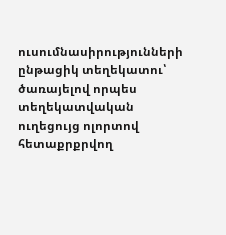ուսումնասիրությունների ընթացիկ տեղեկատու՝ ծառայելով որպես տեղեկատվական ուղեցույց ոլորտով հետաքրքրվող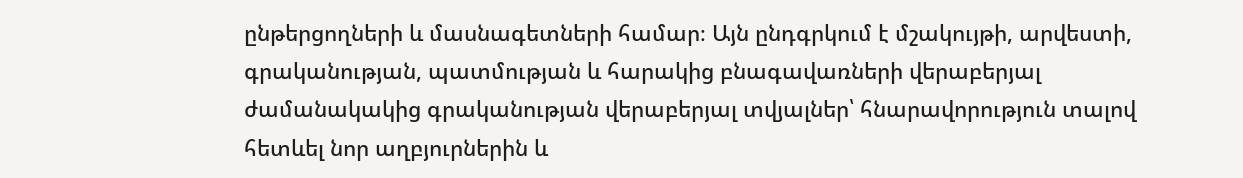ընթերցողների և մասնագետների համար։ Այն ընդգրկում է մշակույթի, արվեստի, գրականության, պատմության և հարակից բնագավառների վերաբերյալ ժամանակակից գրականության վերաբերյալ տվյալներ՝ հնարավորություն տալով հետևել նոր աղբյուրներին և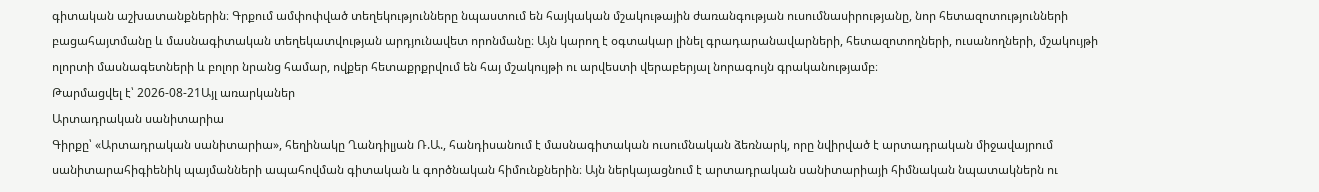գիտական աշխատանքներին։ Գրքում ամփոփված տեղեկությունները նպաստում են հայկական մշակութային ժառանգության ուսումնասիրությանը, նոր հետազոտությունների բացահայտմանը և մասնագիտական տեղեկատվության արդյունավետ որոնմանը։ Այն կարող է օգտակար լինել գրադարանավարների, հետազոտողների, ուսանողների, մշակույթի ոլորտի մասնագետների և բոլոր նրանց համար, ովքեր հետաքրքրվում են հայ մշակույթի ու արվեստի վերաբերյալ նորագույն գրականությամբ։
Թարմացվել է՝ 2026-08-21Այլ առարկաներ
Արտադրական սանիտարիա
Գիրքը՝ «Արտադրական սանիտարիա», հեղինակը Ղանդիլյան Ռ.Ա., հանդիսանում է մասնագիտական ուսումնական ձեռնարկ, որը նվիրված է արտադրական միջավայրում սանիտարահիգիենիկ պայմանների ապահովման գիտական և գործնական հիմունքներին։ Այն ներկայացնում է արտադրական սանիտարիայի հիմնական նպատակներն ու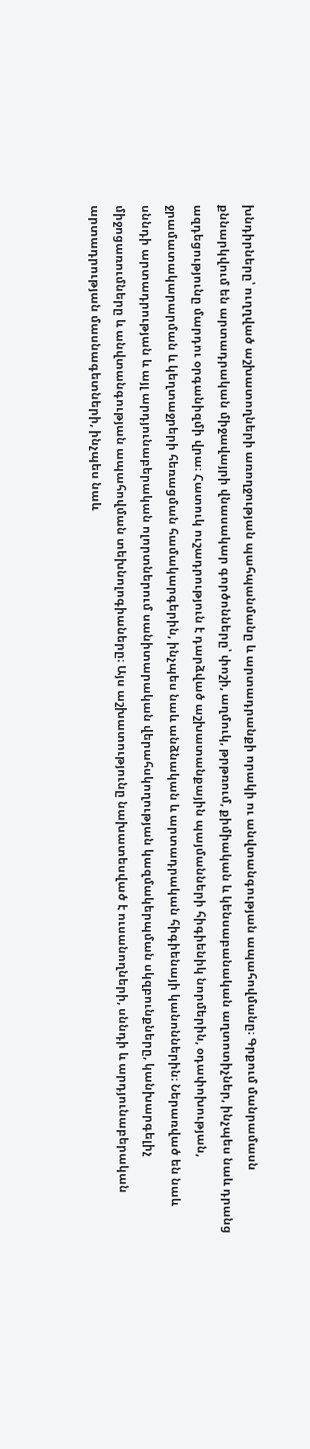խնդիրները՝ ուղղված աշխատողների առողջության պահպանմանը և արտադրանքի որակի ու անվտանգության ապահովմանը։ Գրքում մանրամասն քննարկվում են արտադրական միջավայրի վնասակար գործոնները՝ փոշի, աղմուկ, թրթռում, քիմիական և կենսաբանական աղտոտիչներ, ինչպես նաև դրանց ազդեցությունը մարդու օրգանիզմի վրա։ Հատուկ ուշադրություն է դարձված աշխատանքային պայմանների հիգիենիկ նորմերին, օդափոխության, ջրամատակարարման և կեղտաջրերի հեռացման համակարգերին, ինչպես նաև անձնական և արտադրական հիգիենայի կանոններին։ Ներառված են նաև սննդի արտադրության և այլ արդյունաբերական ոլորտներում սանիտարական վերահսկողության կազմակերպման սկզբունքները, կանխարգելիչ միջոցառումները և անվտանգության ապահովման տեխնոլոգիաները։ Այս աշխատությունը նախատեսված է ուսանողների, սննդի և արդյունաբերական արտադրության մասնագետների, ինչպես նաև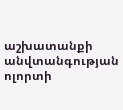աշխատանքի անվտանգության ոլորտի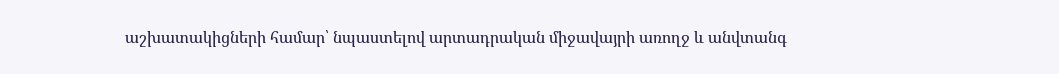աշխատակիցների համար՝ նպաստելով արտադրական միջավայրի առողջ և անվտանգ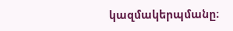կազմակերպմանը։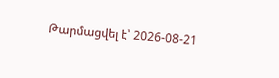Թարմացվել է՝ 2026-08-21